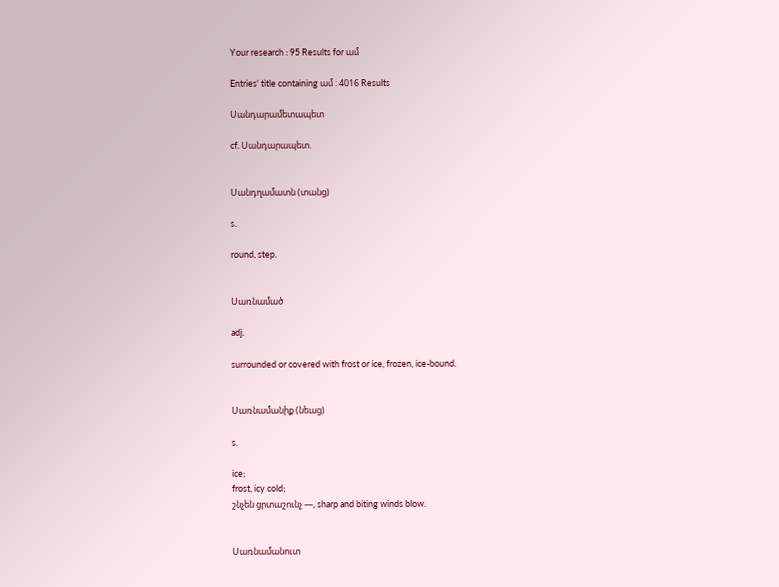Your research : 95 Results for ամ

Entries' title containing ամ : 4016 Results

Սանդարամետապետ

cf. Սանդարապետ.


Սանդղամատն (տանց)

s.

round, step.


Սառնամած

adj.

surrounded or covered with frost or ice, frozen, ice-bound.


Սառնամանիք (նեաց)

s.

ice;
frost, icy cold;
շնչեն ցրտաշունչ —, sharp and biting winds blow.


Սառնամանուտ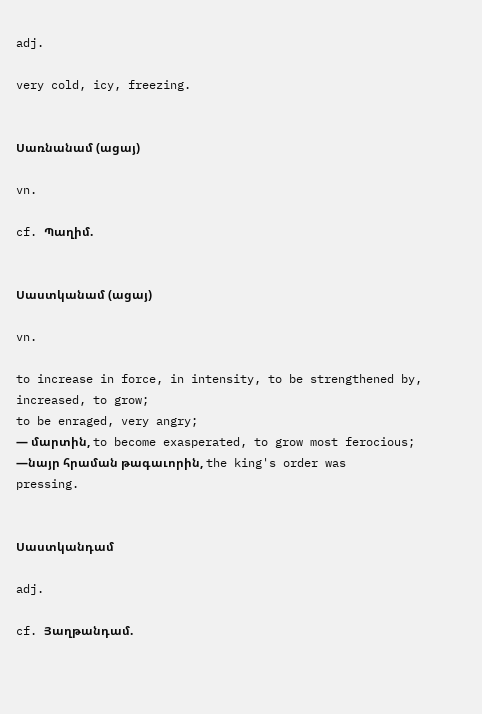adj.

very cold, icy, freezing.


Սառնանամ (ացայ)

vn.

cf. Պաղիմ.


Սաստկանամ (ացայ)

vn.

to increase in force, in intensity, to be strengthened by, increased, to grow;
to be enraged, very angry;
— մարտին, to become exasperated, to grow most ferocious;
—նայր հրաման թագաւորին, the king's order was pressing.


Սաստկանդամ

adj.

cf. Յաղթանդամ.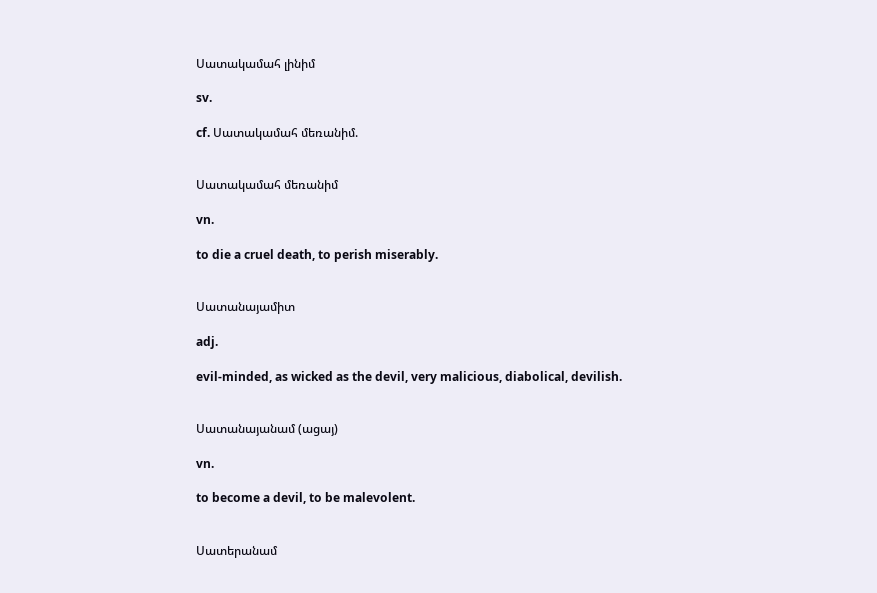Սատակամահ լինիմ

sv.

cf. Սատակամահ մեռանիմ.


Սատակամահ մեռանիմ

vn.

to die a cruel death, to perish miserably.


Սատանայամիտ

adj.

evil-minded, as wicked as the devil, very malicious, diabolical, devilish.


Սատանայանամ (ացայ)

vn.

to become a devil, to be malevolent.


Սատերանամ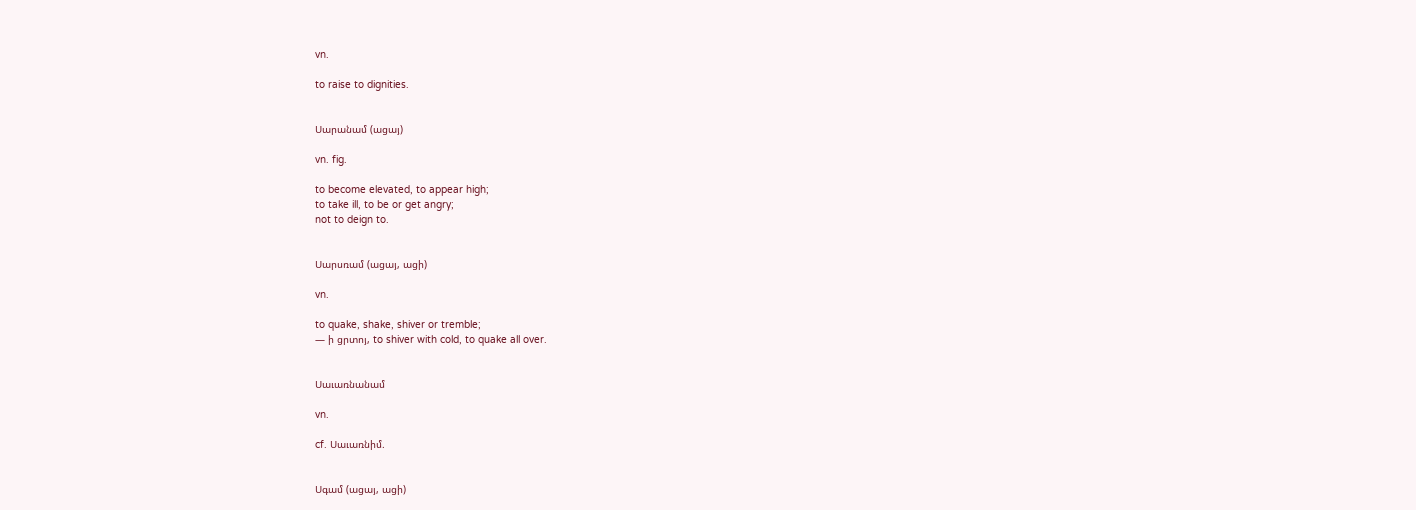vn.

to raise to dignities.


Սարանամ (ացայ)

vn. fig.

to become elevated, to appear high;
to take ill, to be or get angry;
not to deign to.


Սարսռամ (ացայ, ացի)

vn.

to quake, shake, shiver or tremble;
— ի ցրտոյ, to shiver with cold, to quake all over.


Սաւառնանամ

vn.

cf. Սաւառնիմ.


Սգամ (ացայ, ացի)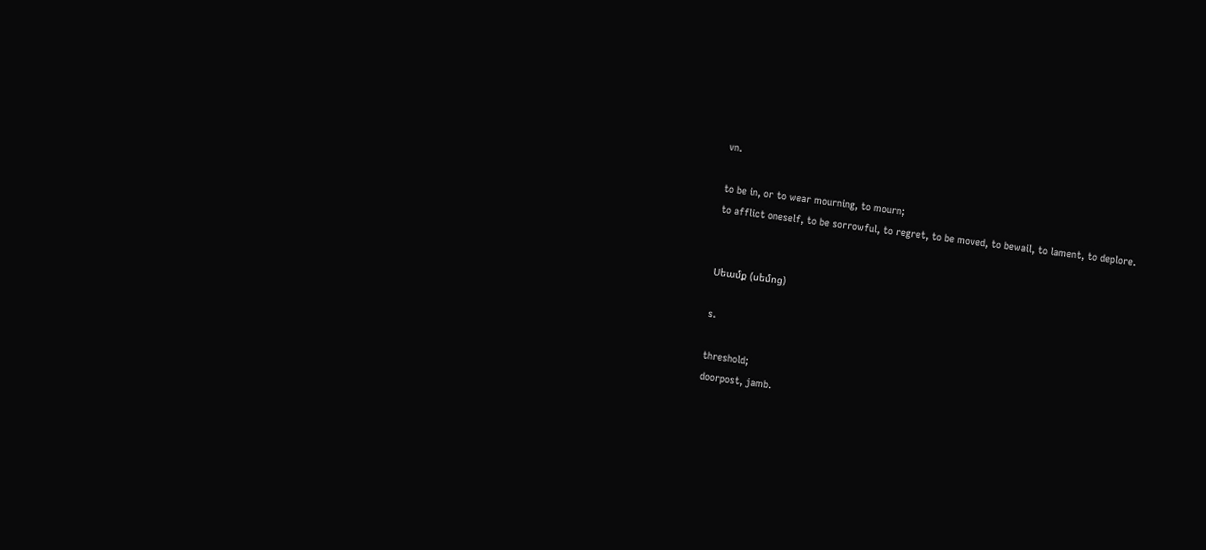vn.

to be in, or to wear mourning, to mourn;
to afflict oneself, to be sorrowful, to regret, to be moved, to bewail, to lament, to deplore.


Սեամք (սեմոց)

s.

threshold;
doorpost, jamb.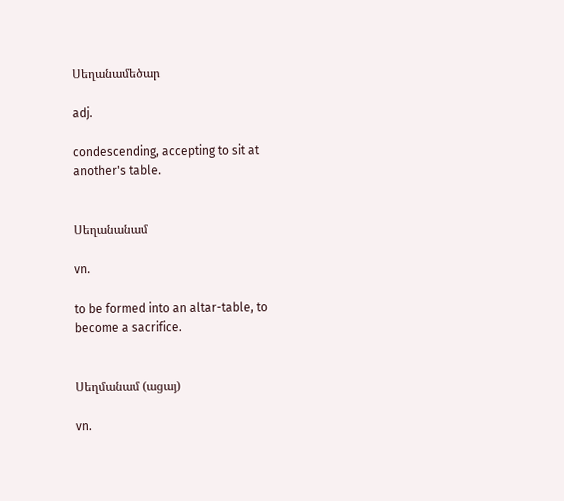Սեղանամեծար

adj.

condescending, accepting to sit at another's table.


Սեղանանամ

vn.

to be formed into an altar-table, to become a sacrifice.


Սեղմանամ (ացայ)

vn.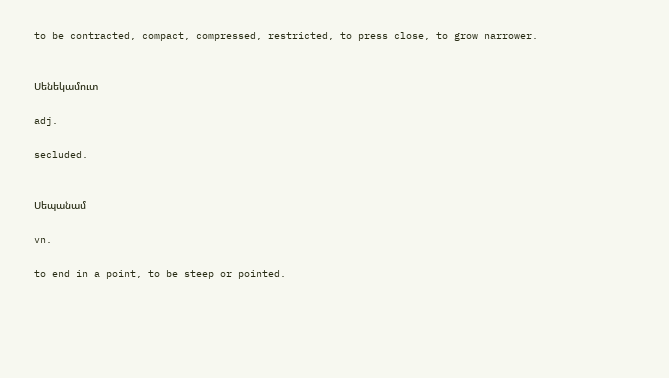to be contracted, compact, compressed, restricted, to press close, to grow narrower.


Սենեկամուտ

adj.

secluded.


Սեպանամ

vn.

to end in a point, to be steep or pointed.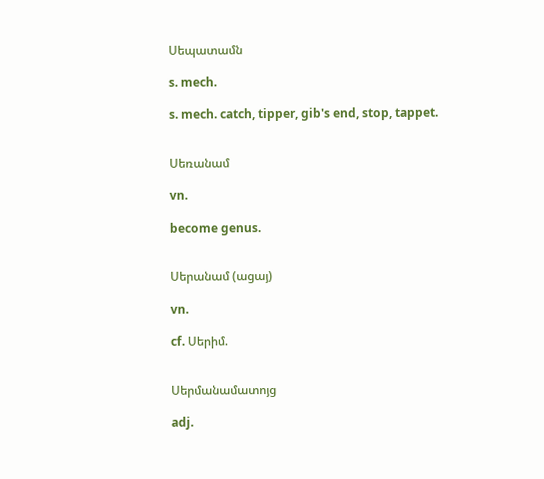Սեպատամն

s. mech.

s. mech. catch, tipper, gib's end, stop, tappet.


Սեռանամ

vn.

become genus.


Սերանամ (ացայ)

vn.

cf. Սերիմ.


Սերմանամատոյց

adj.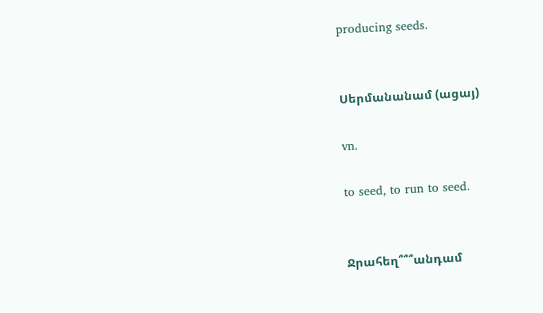producing seeds.


Սերմանանամ (ացայ)

vn.

to seed, to run to seed.


Ջրահեղ՞՞՞անդամ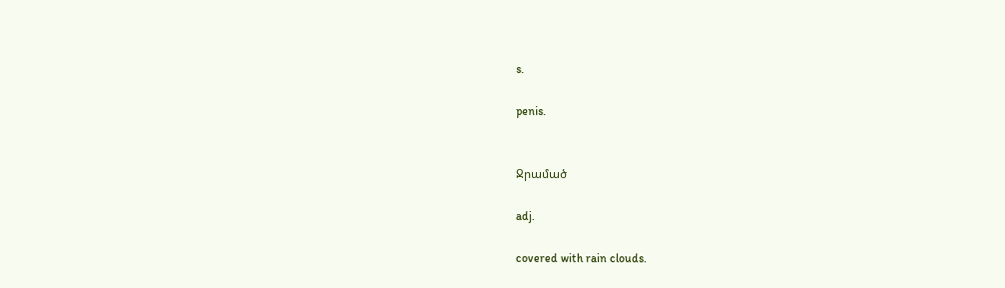s.

penis.


Ջրամած

adj.

covered with rain clouds.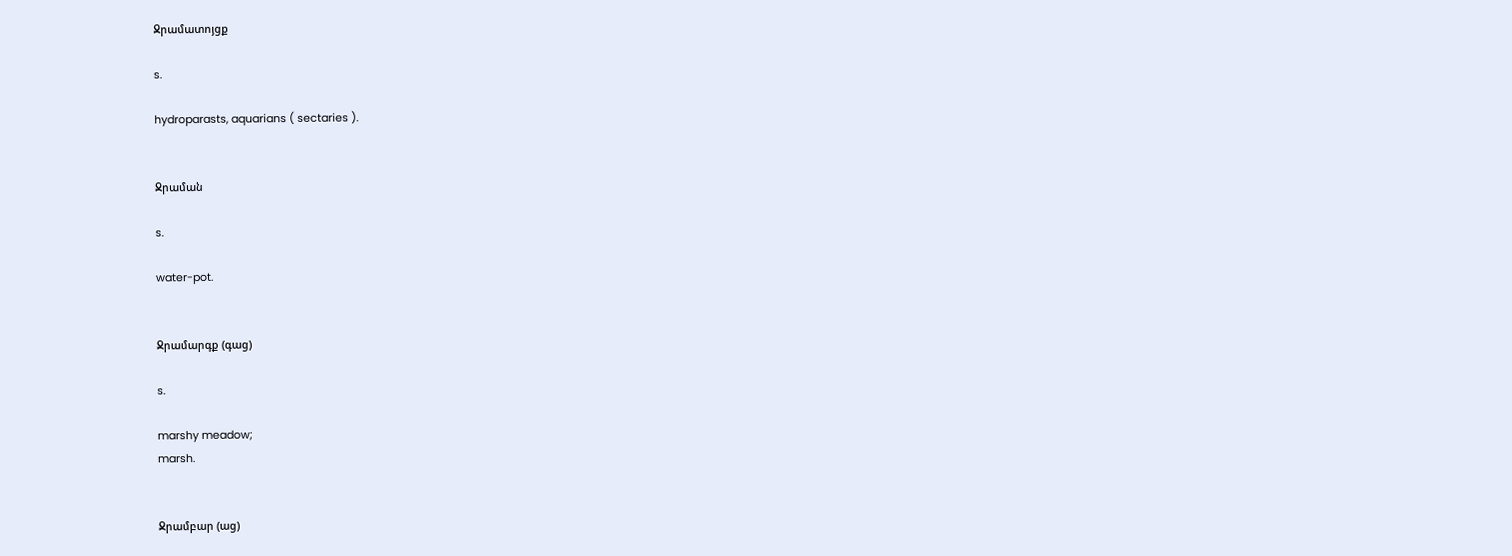Ջրամատոյցք

s.

hydroparasts, aquarians ( sectaries ).


Ջրաման

s.

water-pot.


Ջրամարգք (գաց)

s.

marshy meadow;
marsh.


Ջրամբար (աց)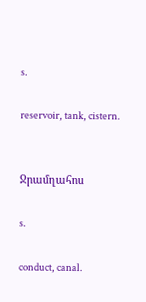s.

reservoir, tank, cistern.


Ջրամղահոս

s.

conduct, canal.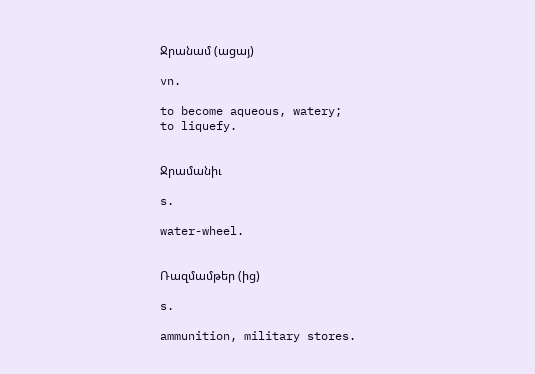Ջրանամ (ացայ)

vn.

to become aqueous, watery;
to liquefy.


Ջրամանիւ

s.

water-wheel.


Ռազմամթեր (ից)

s.

ammunition, military stores.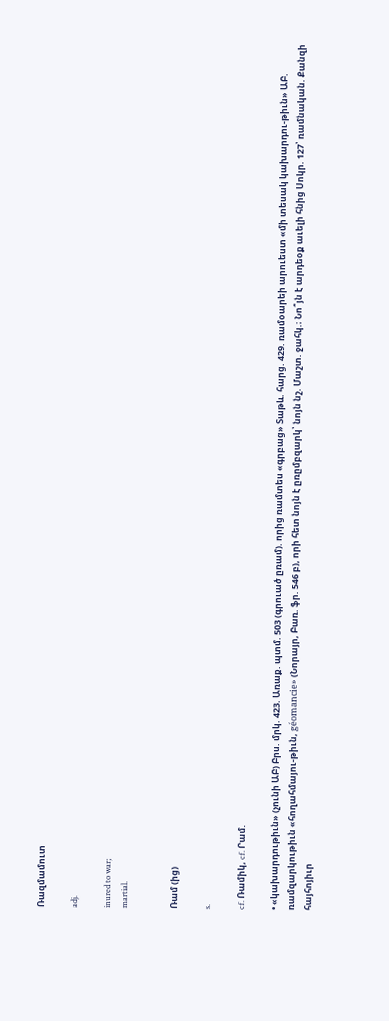Ռազմամուտ

adj.

inured to war;
martial.


Ռամ (ից)

s.

cf. Ռամիկ, cf. Րամ.

• «կախարդութիւն» (չունի ԱԲ) Բրս. մրկ. 423. Առաք. պտմ. 503 (գրուած ըռամ). որից ռամտես «գրբաց» Տաթև. հարց. 429. ռամօարեի արուեստ «մի տեսակ կախարդու-թիւն» ԱԲ. ռամզարկութիւն «հողահմայու-թիւն, géomancie» (Նորայր, Բառ. ֆր. 546 բ), որի հետ նոյն է ըռըմբզարկ՝ նոյն նշ. Մաշտ. ջահկ.։ Նո՞յն է արդեօք աւելի հնից Սոկր. 127՝ ռամնական. Քանզի հայհոյիւր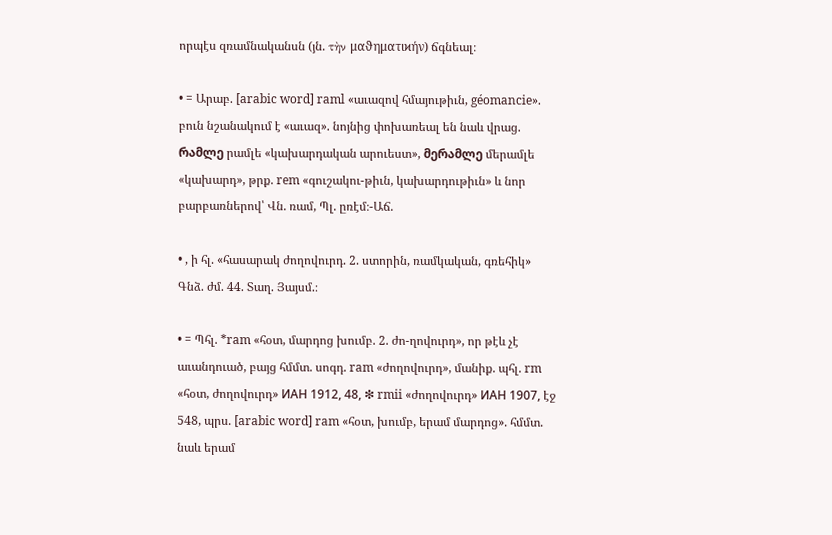որպէս զռամնականսն (յն. τὴν μαϑηματιϰήν) ճգնեալ։

• = Արաբ. [arabic word] raml «աւազով հմայութիւն, géomancie». բուն նշանակում է «աւազ». նոյնից փոխառեալ են նաև վրաց. რამლე րամլե «կախարդական արուեստ», მერამლე մերամլե «կախարդ», թրք. rem «գուշակու-թիւն, կախարդութիւն» և նոր բարբառներով՝ Վն. ռամ, Պլ. ըռէմ։-Աճ.

• , ի հլ. «հասարակ ժողովուրդ. 2. ստորին, ռամկական, գռեհիկ» Գնձ. ժմ. 44. Տաղ. Յայսմ.։

• = Պհլ. *ram «հօտ, մարդոց խումբ. 2. ժո-ղովուրդ», որ թէև չէ աւանդուած, բայց հմմտ. սոգդ. ram «ժողովուրդ», մանիք. պհլ. rm «հօտ, ժողովուրդ» ИАН 1912, 48, ❇ rmii «ժողովուրդ» ИАН 1907, էջ 548, պրս. [arabic word] ram «հօտ, խումբ, երամ մարդոց». հմմտ. նաև երամ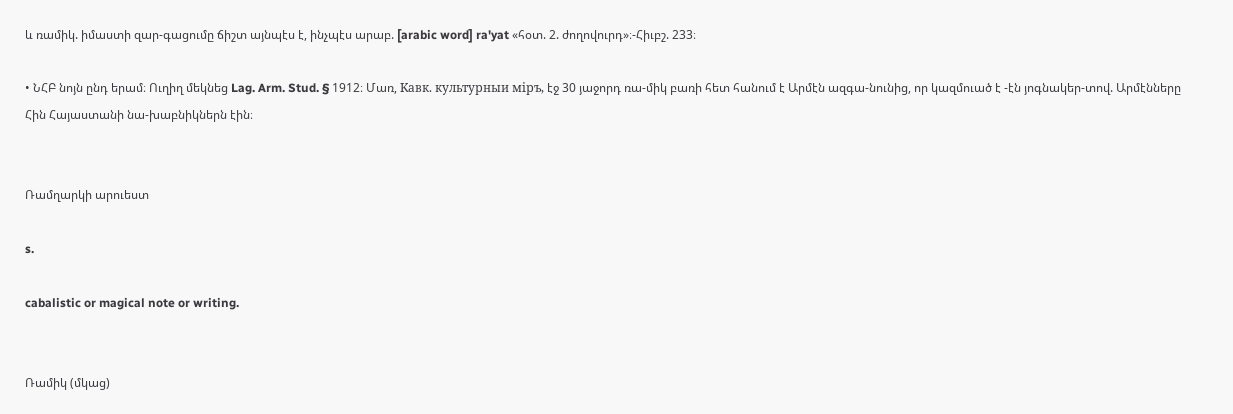և ռամիկ. իմաստի զար-գացումը ճիշտ այնպէս է, ինչպէս արաբ. [arabic word] ra'yat «հօտ. 2. ժողովուրդ»։-Հիւբշ. 233։

• ՆՀԲ նոյն ընդ երամ։ Ուղիղ մեկնեց Lag. Arm. Stud. § 1912։ Մառ, Kавк. культурныи мiръ, էջ 30 յաջորդ ռա-միկ բառի հետ հանում է Արմէն ազգա-նունից, որ կազմուած է -էն յոգնակեր-տով. Արմէնները Հին Հայաստանի նա-խաբնիկներն էին։


Ռամղարկի արուեստ

s.

cabalistic or magical note or writing.


Ռամիկ (մկաց)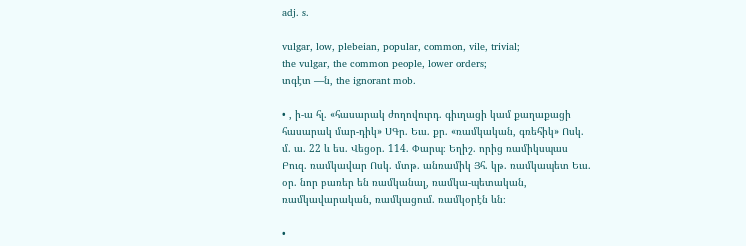adj. s.

vulgar, low, plebeian, popular, common, vile, trivial;
the vulgar, the common people, lower orders;
տգէտ —ն, the ignorant mob.

• , ի-ա հլ. «հասարակ ժողովուրդ. գիւղացի կամ քաղաքացի հասարակ մար-դիկ» ՍԳր. Եւս. քր. «ռամկական, գռեհիկ» Ոսկ. մ. ա. 22 և ես. Վեցօր. 114. Փարպ։ Եղիշ. որից ռամիկսպաս Բուզ. ռամկավար Ոսկ. մտթ. անռամիկ Յհ. կթ. ռամկապետ Եւս. օր. նոր բառեր են ռամկանալ, ռամկա-պետական, ռամկավարական, ռամկացում. ռամկօրէն ևն։

•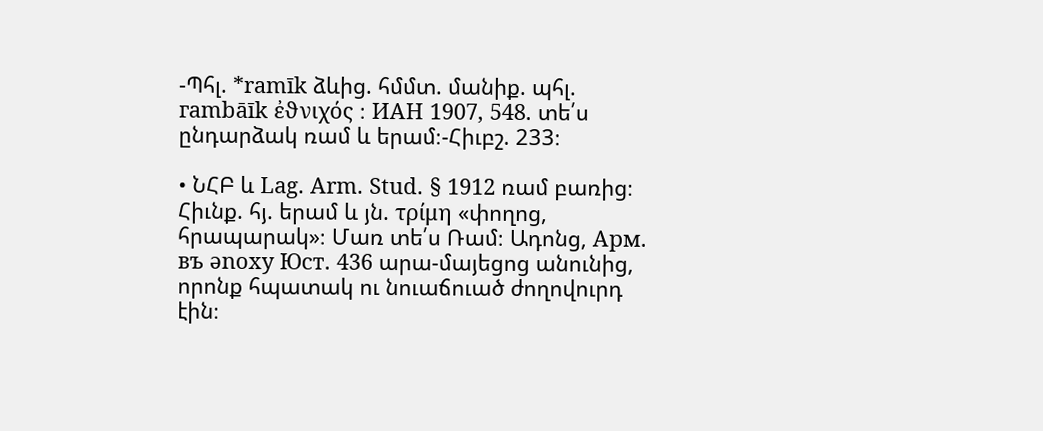-Պհլ. *ramīk ձևից. հմմտ. մանիք. պհլ. гambāīk ἐϑνιχός ։ ИАН 1907, 548. տե՛ս ընդարձակ ռամ և երամ։-Հիւբշ. 233։

• ՆՀԲ և Lag. Arm. Stud. § 1912 ռամ բառից։ Հիւնք. հյ. երամ և յն. τρίμη «փողոց, հրապարակ»։ Մառ տե՛ս Ռամ։ Ադոնց, Aрм. въ ənoxy Юст. 436 արա-մայեցոց անունից, որոնք հպատակ ու նուաճուած ժողովուրդ էին։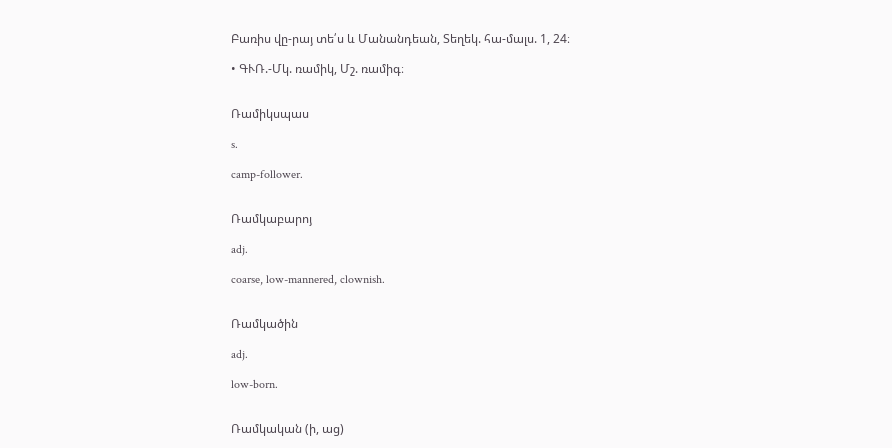Բառիս վը-րայ տե՛ս և Մանանդեան, Տեղեկ. հա-մալս. 1, 24։

• ԳՒՌ.-Մկ. ռամիկ, Մշ. ռամիգ։


Ռամիկսպաս

s.

camp-follower.


Ռամկաբարոյ

adj.

coarse, low-mannered, clownish.


Ռամկածին

adj.

low-born.


Ռամկական (ի, աց)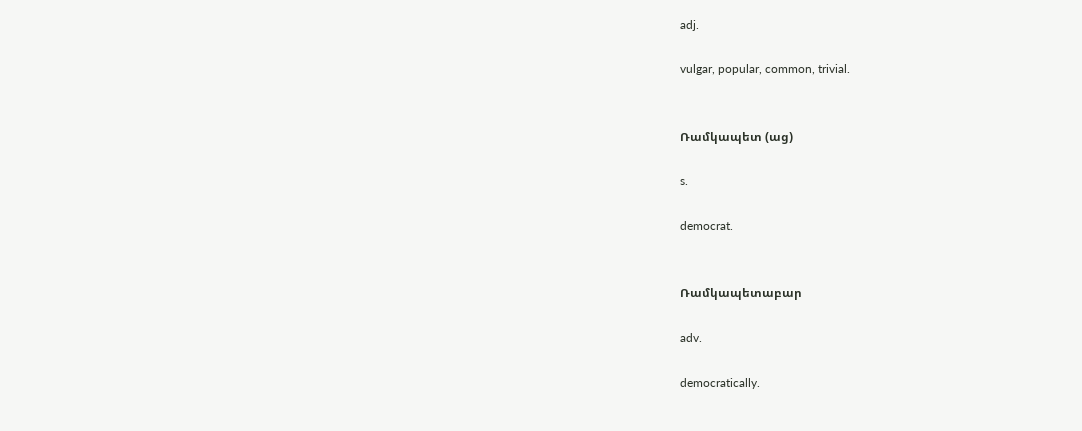adj.

vulgar, popular, common, trivial.


Ռամկապետ (աց)

s.

democrat.


Ռամկապետաբար

adv.

democratically.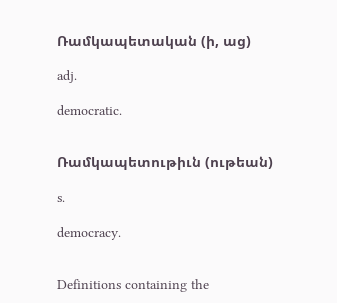Ռամկապետական (ի, աց)

adj.

democratic.


Ռամկապետութիւն (ութեան)

s.

democracy.


Definitions containing the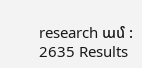research ամ : 2635 Results